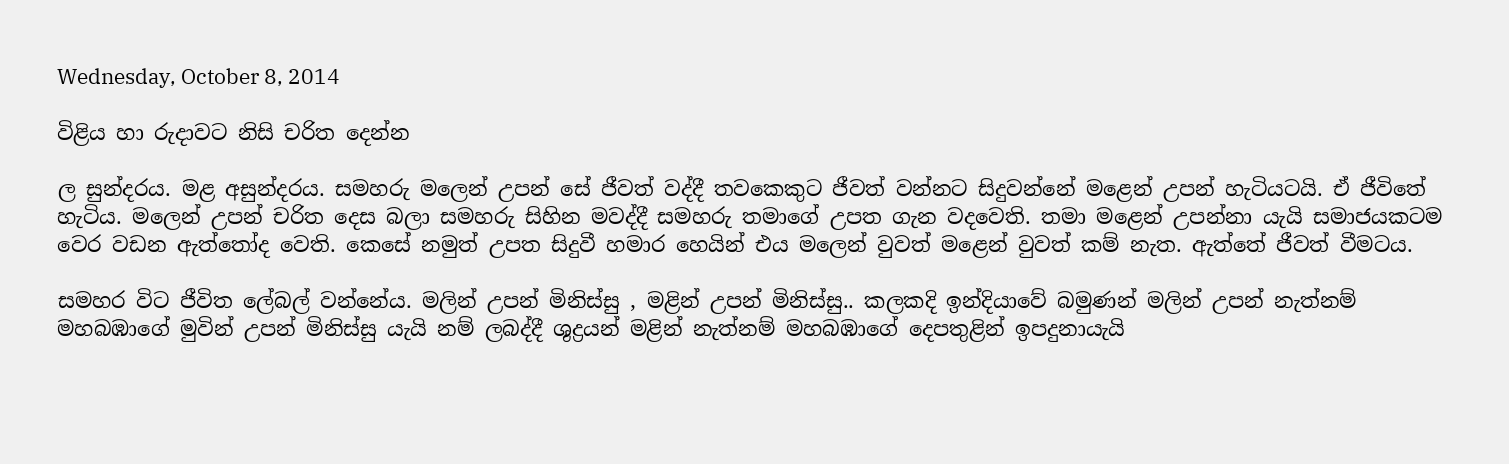Wednesday, October 8, 2014

විළිය හා රුදාවට නිසි චරිත දෙන්න

ල සුන්දරය. මළ අසුන්දරය. සමහරු මලෙන් උපන් සේ ජීවත් වද්දී තවකෙකුට ජීවත් වන්නට සිදුවන්නේ මළෙන් උපන් හැටියටයි. ඒ ජීවිතේ හැටිය. මලෙන් උපන් ‍චරිත දෙස බලා සමහරු සිහින මවද්දී සමහරු තමාගේ උපත ගැන වදවෙති. තමා මළෙන් උපන්නා යැයි සමාජයකටම වෙර වඩන ඇත්තෝද වෙති. කෙසේ නමුත් උපත සිදුවී හමාර හෙයින් එය මලෙන් වුවත් මළෙන් වුවත් කම් නැත. ඇත්තේ ජීවත් වීමටය.

සමහර විට ජීවිත ලේබල් වන්නේය. මලින් උපන් මිනිස්සු , මළින් උපන් මිනිස්සු.. කලකදි ඉන්දියාවේ බමුණන් මලින් උපන් නැත්නම් මහබඹාගේ මුවින් උපන් මිනිස්සු යැයි නම් ලබද්දී ශුද්‍රයන් මළින් නැත්නම් මහබඹාගේ දෙපතුළින් ඉපදුනායැයි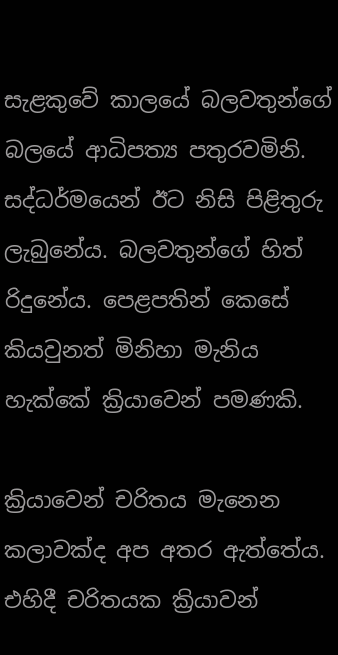සැ‍ළකුවේ කාලයේ බලවතුන්ගේ බලයේ ආධිපත්‍ය පතුරවමිනි. සද්ධර්මයෙන් ඊට නිසි පිළිතුරු ලැබුනේය. බලවතුන්ගේ හිත් රිදුනේය. පෙළපතින් කෙසේ කියවුනත් මිනිහා මැනිය හැක්කේ ක්‍රියාවෙන් පමණකි.

ක්‍රියාවෙන් චරිතය මැනෙන කලාවක්ද අප අතර ඇත්තේය. එහිදී චරිතයක ක්‍රියාවන්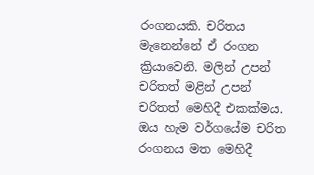රංගනයකි. චරිතය මැනෙන්නේ ඒ රංගන ක්‍රියාවෙනි. මලින් උපන් චරිතත් මළින් උපන් චරිතත් මෙහිදී එකක්මය. ඔය හැම වර්ගයේම චරිත  රංගනය මත මෙහිදී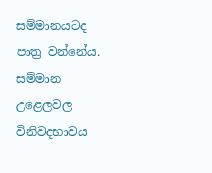සම්මානයටද පාත්‍ර වන්නේය. සම්මාන උළෙලවල විනිවදභාවය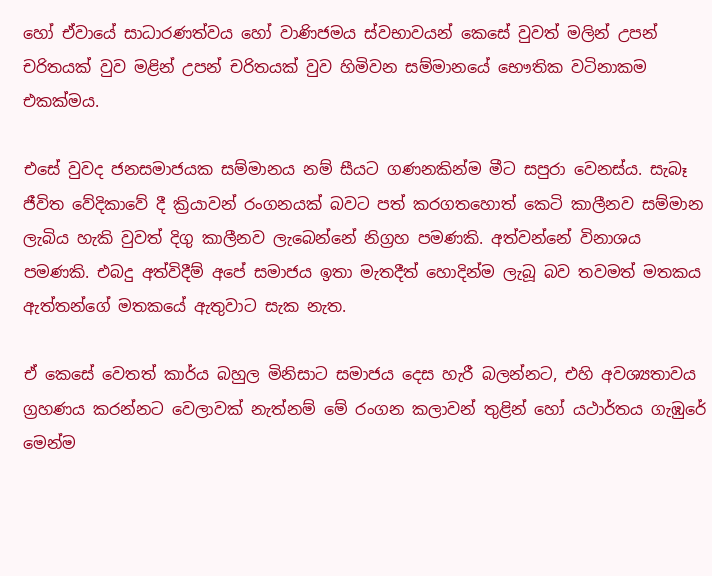හෝ ඒවායේ සාධාරණත්වය හෝ වාණිජමය ස්වභාවයන් කෙසේ වුවත් මලින් උපන් චරිතයක් වුව මළින් උපන් චරිතයක් වුව හිමිවන සම්මානයේ භෞතික වටිනාකම එකක්මය.

එසේ වුවද ජනසමාජයක සම්මානය නම් සීයට ගණනකින්ම මීට සපුරා වෙනස්ය. සැබෑ ජීවිත වේදිකාවේ දී ක්‍රියාවන් රංගනයක් බවට පත් කරගතහොත් කෙටි කාලීනව සම්මාන ලැබිය හැකි වුවත් දිගු කාලීනව ලැබෙන්නේ නිග්‍රහ පමණකි. අත්වන්නේ විනාශය පමණකි. එබදු අත්විදීම් අපේ සමාජය ඉතා මැතදීත් හොදින්ම ලැබූ බව තවමත් මතකය ඇත්තන්ගේ මත‍කයේ ඇතුවාට සැක නැත.

ඒ කෙසේ වෙතත් කාර්ය බහුල මිනිසාට සමාජය දෙස හැරී බලන්නට, එහි අවශ්‍යතාවය ග්‍රහණය කරන්නට වෙලාවක් නැත්නම් මේ රංගන කලාවන් තුළින් හෝ යථාර්තය ගැඹුරේ මෙන්ම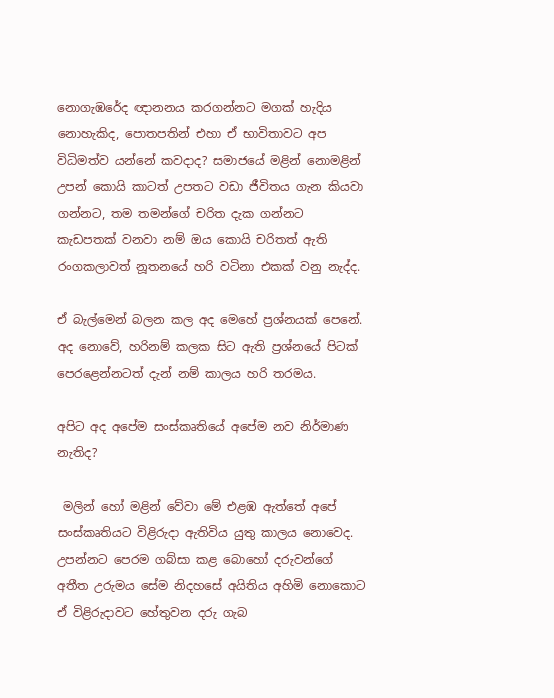නොගැඹරේද ඥානනය කරගන්නට මගක් හැදිය නොහැකිද, පොතපතින් එහා ඒ භාවිතාවට අප විධිමත්ව යන්නේ කවදාද? සමාජයේ මළින් නොමළින් උපන් කොයි කාටත් උපතට වඩා ජීවිතය ගැන කියවා ගන්නට, තම තමන්ගේ චරිත දැක ගන්නට කැඩපතක් වනවා නම් ඔය කොයි චරිතත් ඇති රංගකලාවත් නූතනයේ හරි වටිනා එකක් වනු නැද්ද.

ඒ බැල්මෙන් බලන කල අද මෙහේ ප්‍රශ්නයක් පෙනේ. අද නොවේ, හරිනම් කලක සිට ඇති ප්‍රශ්නයේ පිටක් පෙරළෙන්නටත් දැන් නම් කාලය හරි තරමය.

අපිට අද අපේම සංස්කෘතියේ අපේම නව නිර්මාණ නැතිද?

 මලින් හෝ මළින් වේවා මේ එළඹ ඇත්තේ අපේ සංස්කෘතියට විළිරුදා ඇතිවිය යුතු කාලය නොවෙද. උපන්නට පෙරම ගබ්සා කළ බොහෝ දරුවන්ගේ අතීත උරුමය සේම නිදහසේ අයිතිය අහිමි නොකොට ඒ විළිරුදාවට හේතුවන දරු ගැබ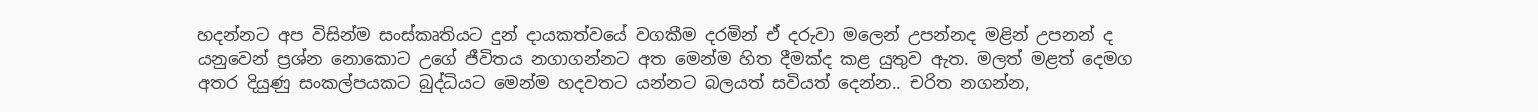හදන්නට අප විසින්ම සංස්කෘතියට දුන් දායකත්වයේ වගකීම දරමින් ඒ දරුවා මලෙන් උපන්නද මළින් උපනන් ද යනුවෙන් ප්‍රශ්න නොකොට උගේ ජීවිතය නගාගන්නට අත මෙන්ම හිත දීමක්ද කළ යුතුව ඇත. මලත් මළත් දෙමග අතර දියුණු සංකල්පයකට බුද්ධියට මෙන්ම හදවතට යන්නට බලයත් සවියත් දෙන්න.. චරිත නගන්න,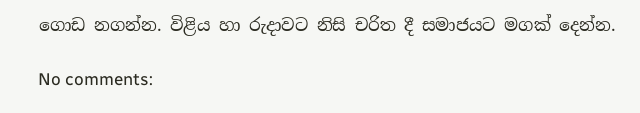ගොඩ නගන්න. විළිය හා රුදාවට නිසි චරිත දී සමාජයට මගක් දෙන්න.

No comments: